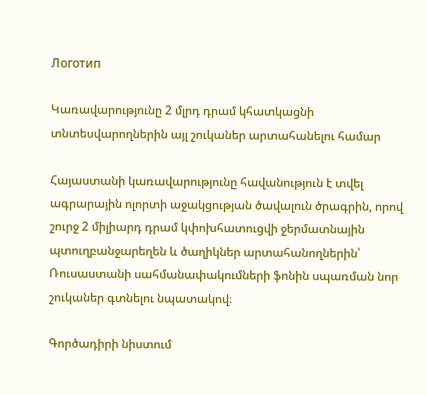Логотип

Կառավարությունը 2 մլրդ դրամ կհատկացնի տնտեսվարողներին այլ շուկաներ արտահանելու համար

Հայաստանի կառավարությունը հավանություն է տվել ագրարային ոլորտի աջակցության ծավալուն ծրագրին, որով շուրջ 2 միլիարդ դրամ կփոխհատուցվի ջերմատնային պտուղբանջարեղեն և ծաղիկներ արտահանողներին՝ Ռուսաստանի սահմանափակումների ֆոնին սպառման նոր շուկաներ գտնելու նպատակով։

Գործադիրի նիստում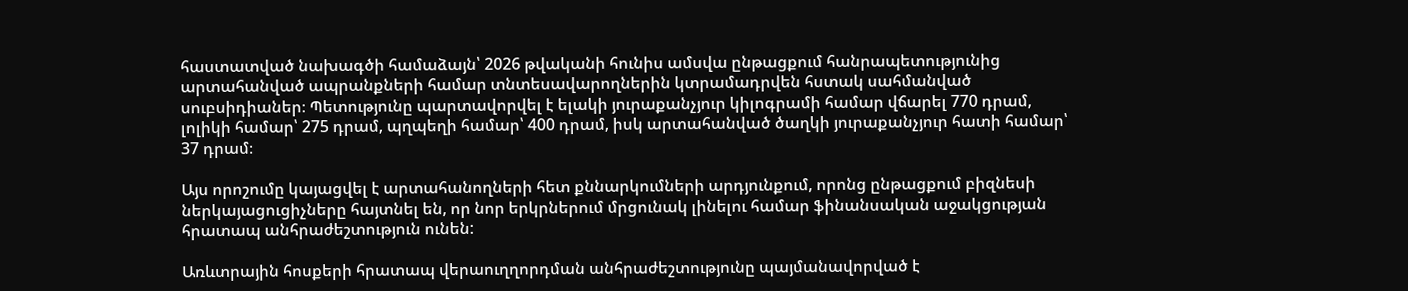հաստատված նախագծի համաձայն՝ 2026 թվականի հունիս ամսվա ընթացքում հանրապետությունից արտահանված ապրանքների համար տնտեսավարողներին կտրամադրվեն հստակ սահմանված սուբսիդիաներ։ Պետությունը պարտավորվել է ելակի յուրաքանչյուր կիլոգրամի համար վճարել 770 դրամ, լոլիկի համար՝ 275 դրամ, պղպեղի համար՝ 400 դրամ, իսկ արտահանված ծաղկի յուրաքանչյուր հատի համար՝ 37 դրամ։

Այս որոշումը կայացվել է արտահանողների հետ քննարկումների արդյունքում, որոնց ընթացքում բիզնեսի ներկայացուցիչները հայտնել են, որ նոր երկրներում մրցունակ լինելու համար ֆինանսական աջակցության հրատապ անհրաժեշտություն ունեն:

Առևտրային հոսքերի հրատապ վերաուղղորդման անհրաժեշտությունը պայմանավորված է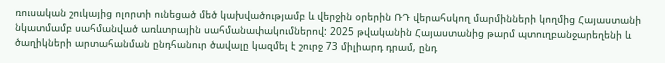ռուսական շուկայից ոլորտի ունեցած մեծ կախվածությամբ և վերջին օրերին ՌԴ վերահսկող մարմինների կողմից Հայաստանի նկատմամբ սահմանված առևտրային սահմանափակումներով: 2025 թվականին Հայաստանից թարմ պտուղբանջարեղենի և ծաղիկների արտահանման ընդհանուր ծավալը կազմել է շուրջ 73 միլիարդ դրամ, ընդ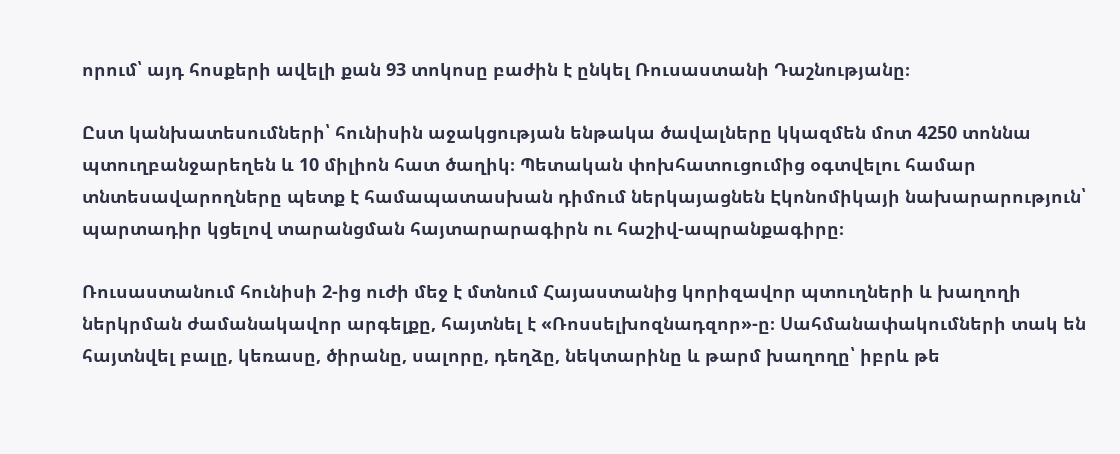որում՝ այդ հոսքերի ավելի քան 93 տոկոսը բաժին է ընկել Ռուսաստանի Դաշնությանը։

Ըստ կանխատեսումների՝ հունիսին աջակցության ենթակա ծավալները կկազմեն մոտ 4250 տոննա պտուղբանջարեղեն և 10 միլիոն հատ ծաղիկ։ Պետական փոխհատուցումից օգտվելու համար տնտեսավարողները պետք է համապատասխան դիմում ներկայացնեն Էկոնոմիկայի նախարարություն՝ պարտադիր կցելով տարանցման հայտարարագիրն ու հաշիվ-ապրանքագիրը։

Ռուսաստանում հունիսի 2-ից ուժի մեջ է մտնում Հայաստանից կորիզավոր պտուղների և խաղողի ներկրման ժամանակավոր արգելքը, հայտնել է «Ռոսսելխոզնադզոր»-ը։ Սահմանափակումների տակ են հայտնվել բալը, կեռասը, ծիրանը, սալորը, դեղձը, նեկտարինը և թարմ խաղողը՝ իբրև թե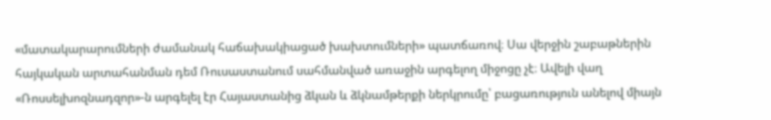«մատակարարումների ժամանակ հաճախակիացած խախտումների» պատճառով։ Սա վերջին շաբաթներին հայկական արտահանման դեմ Ռուսաստանում սահմանված առաջին արգելող միջոցը չէ։ Ավելի վաղ «Ռոսսելխոզնադզոր»-ն արգելել էր Հայաստանից ձկան և ձկնամթերքի ներկրումը՝ բացառություն անելով միայն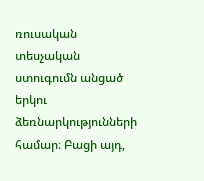ռուսական տեսչական ստուգումն անցած երկու ձեռնարկությունների համար։ Բացի այդ,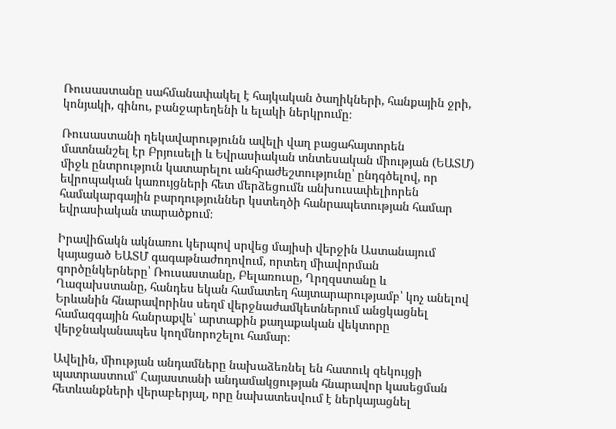Ռուսաստանը սահմանափակել է հայկական ծաղիկների, հանքային ջրի, կոնյակի, գինու, բանջարեղենի և ելակի ներկրումը։

Ռուսաստանի ղեկավարությունն ավելի վաղ բացահայտորեն մատնանշել էր Բրյուսելի և Եվրասիական տնտեսական միության (ԵԱՏՄ) միջև ընտրություն կատարելու անհրաժեշտությունը՝ ընդգծելով, որ եվրոպական կառույցների հետ մերձեցումն անխուսափելիորեն համակարգային բարդություններ կստեղծի հանրապետության համար եվրասիական տարածքում։

Իրավիճակն ակնառու կերպով սրվեց մայիսի վերջին Աստանայում կայացած ԵԱՏՄ գագաթնաժողովում, որտեղ միավորման գործընկերները՝ Ռուսաստանը, Բելառուսը, Ղրղզստանը և Ղազախստանը, հանդես եկան համատեղ հայտարարությամբ՝ կոչ անելով Երևանին հնարավորինս սեղմ վերջնաժամկետներում անցկացնել համազգային հանրաքվե՝ արտաքին քաղաքական վեկտորը վերջնականապես կողմնորոշելու համար։

Ավելին, միության անդամները նախաձեռնել են հատուկ զեկույցի պատրաստում՝ Հայաստանի անդամակցության հնարավոր կասեցման հետևանքների վերաբերյալ, որը նախատեսվում է ներկայացնել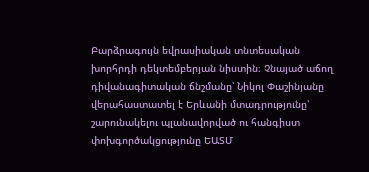Բարձրագույն եվրասիական տնտեսական խորհրդի դեկտեմբերյան նիստին։ Չնայած աճող դիվանագիտական ճնշմանը՝ Նիկոլ Փաշինյանը վերահաստատել է Երևանի մտադրությունը՝ շարունակելու պլանավորված ու հանգիստ փոխգործակցությունը ԵԱՏՄ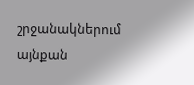շրջանակներում այնքան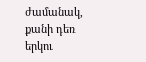ժամանակ, քանի դեռ երկու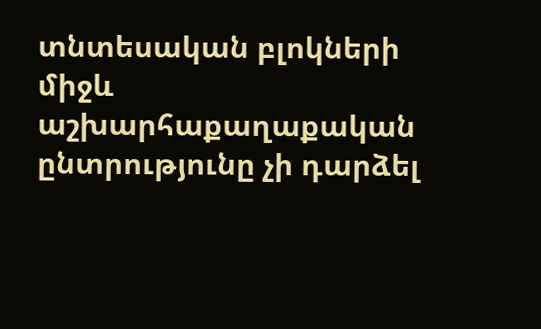տնտեսական բլոկների միջև աշխարհաքաղաքական ընտրությունը չի դարձել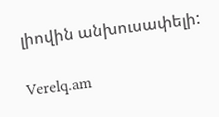լիովին անխուսափելի:

Verelq.am